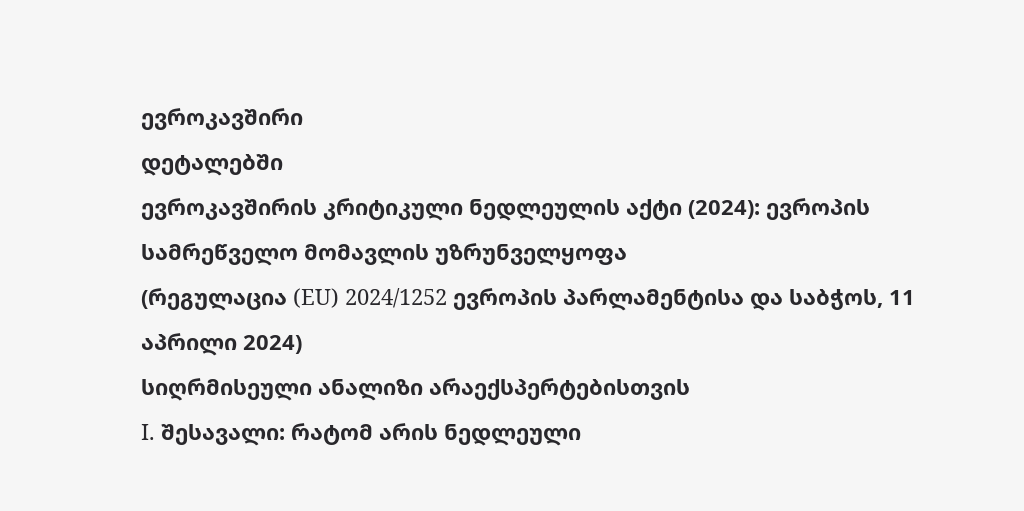ევროკავშირი
დეტალებში
ევროკავშირის კრიტიკული ნედლეულის აქტი (2024): ევროპის სამრეწველო მომავლის უზრუნველყოფა
(რეგულაცია (EU) 2024/1252 ევროპის პარლამენტისა და საბჭოს, 11 აპრილი 2024)
სიღრმისეული ანალიზი არაექსპერტებისთვის
I. შესავალი: რატომ არის ნედლეული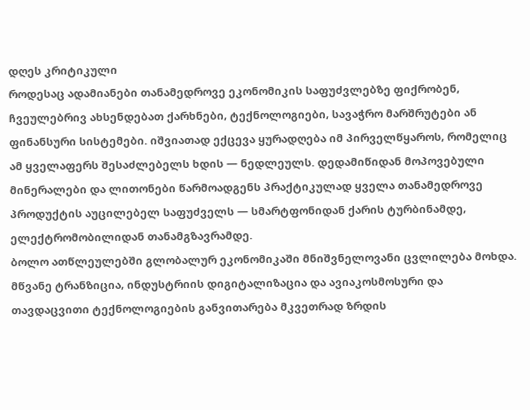დღეს კრიტიკული
როდესაც ადამიანები თანამედროვე ეკონომიკის საფუძვლებზე ფიქრობენ, ჩვეულებრივ ახსენდებათ ქარხნები, ტექნოლოგიები, სავაჭრო მარშრუტები ან ფინანსური სისტემები. იშვიათად ექცევა ყურადღება იმ პირველწყაროს, რომელიც ამ ყველაფერს შესაძლებელს ხდის — ნედლეულს. დედამიწიდან მოპოვებული მინერალები და ლითონები წარმოადგენს პრაქტიკულად ყველა თანამედროვე პროდუქტის აუცილებელ საფუძველს — სმარტფონიდან ქარის ტურბინამდე, ელექტრომობილიდან თანამგზავრამდე.
ბოლო ათწლეულებში გლობალურ ეკონომიკაში მნიშვნელოვანი ცვლილება მოხდა. მწვანე ტრანზიცია, ინდუსტრიის დიგიტალიზაცია და ავიაკოსმოსური და თავდაცვითი ტექნოლოგიების განვითარება მკვეთრად ზრდის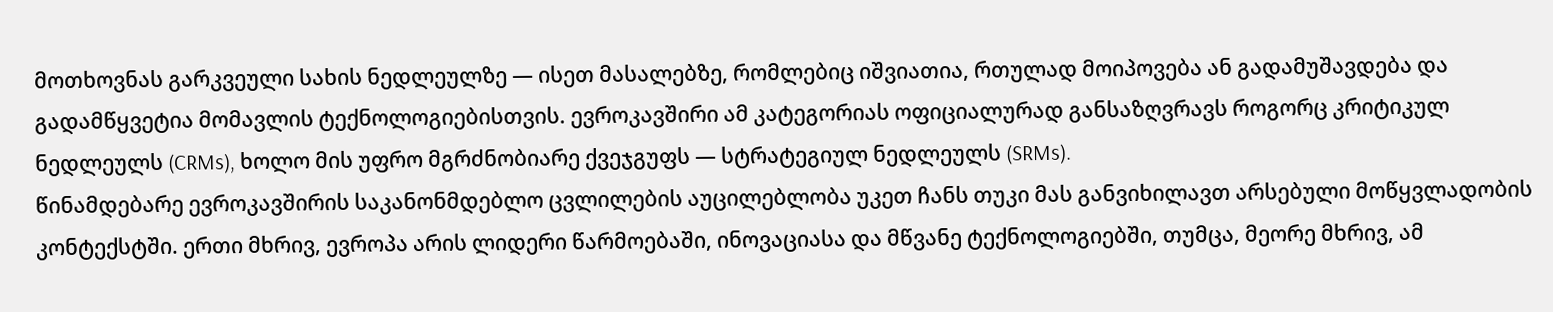მოთხოვნას გარკვეული სახის ნედლეულზე — ისეთ მასალებზე, რომლებიც იშვიათია, რთულად მოიპოვება ან გადამუშავდება და გადამწყვეტია მომავლის ტექნოლოგიებისთვის. ევროკავშირი ამ კატეგორიას ოფიციალურად განსაზღვრავს როგორც კრიტიკულ ნედლეულს (CRMs), ხოლო მის უფრო მგრძნობიარე ქვეჯგუფს — სტრატეგიულ ნედლეულს (SRMs).
წინამდებარე ევროკავშირის საკანონმდებლო ცვლილების აუცილებლობა უკეთ ჩანს თუკი მას განვიხილავთ არსებული მოწყვლადობის კონტექსტში. ერთი მხრივ, ევროპა არის ლიდერი წარმოებაში, ინოვაციასა და მწვანე ტექნოლოგიებში, თუმცა, მეორე მხრივ, ამ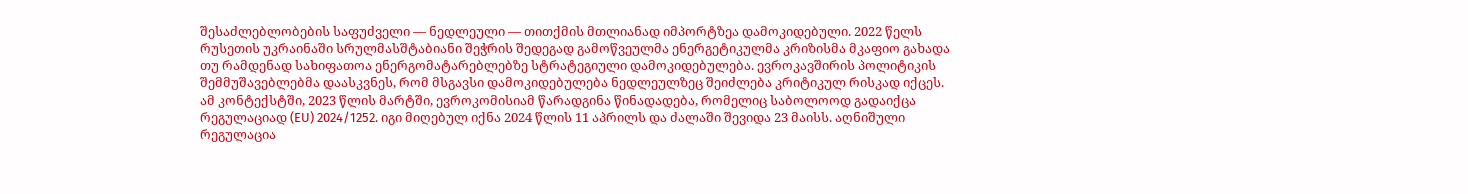შესაძლებლობების საფუძველი — ნედლეული — თითქმის მთლიანად იმპორტზეა დამოკიდებული. 2022 წელს რუსეთის უკრაინაში სრულმასშტაბიანი შეჭრის შედეგად გამოწვეულმა ენერგეტიკულმა კრიზისმა მკაფიო გახადა თუ რამდენად სახიფათოა ენერგომატარებლებზე სტრატეგიული დამოკიდებულება. ევროკავშირის პოლიტიკის შემმუშავებლებმა დაასკვნეს, რომ მსგავსი დამოკიდებულება ნედლეულზეც შეიძლება კრიტიკულ რისკად იქცეს.
ამ კონტექსტში, 2023 წლის მარტში, ევროკომისიამ წარადგინა წინადადება, რომელიც საბოლოოდ გადაიქცა რეგულაციად (EU) 2024/1252. იგი მიღებულ იქნა 2024 წლის 11 აპრილს და ძალაში შევიდა 23 მაისს. აღნიშული რეგულაცია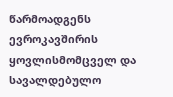წარმოადგენს ევროკავშირის ყოვლისმომცველ და სავალდებულო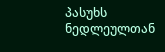პასუხს ნედლეულთან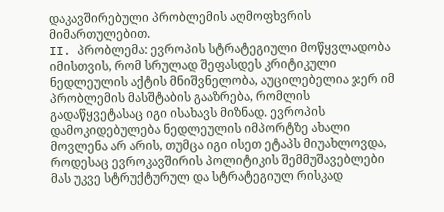დაკავშირებული პრობლემის აღმოფხვრის მიმართულებით.
II. პრობლემა: ევროპის სტრატეგიული მოწყვლადობა
იმისთვის, რომ სრულად შეფასდეს კრიტიკული ნედლეულის აქტის მნიშვნელობა, აუცილებელია ჯერ იმ პრობლემის მასშტაბის გააზრება, რომლის გადაწყვეტასაც იგი ისახავს მიზნად. ევროპის დამოკიდებულება ნედლეულის იმპორტზე ახალი მოვლენა არ არის, თუმცა იგი ისეთ ეტაპს მიუახლოვდა, როდესაც ევროკავშირის პოლიტიკის შემმუშავებლები მას უკვე სტრუქტურულ და სტრატეგიულ რისკად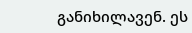განიხილავენ. ეს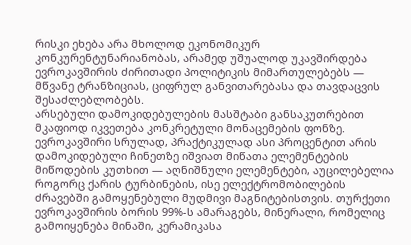რისკი ეხება არა მხოლოდ ეკონომიკურ კონკურენტუნარიანობას, არამედ უშუალოდ უკავშირდება ევროკავშირის ძირითადი პოლიტიკის მიმართულებებს — მწვანე ტრანზიციას, ციფრულ განვითარებასა და თავდაცვის შესაძლებლობებს.
არსებული დამოკიდებულების მასშტაბი განსაკუთრებით მკაფიოდ იკვეთება კონკრეტული მონაცემების ფონზე. ევროკავშირი სრულად, პრაქტიკულად ასი პროცენტით არის დამოკიდებული ჩინეთზე იშვიათ მიწათა ელემენტების მიწოდების კუთხით — აღნიშნული ელემენტები, აუცილებელია როგორც ქარის ტურბინების, ისე ელექტრომობილების ძრავებში გამოყენებული მუდმივი მაგნიტებისთვის. თურქეთი ევროკავშირის ბორის 99%-ს ამარაგებს, მინერალი, რომელიც გამოიყენება მინაში, კერამიკასა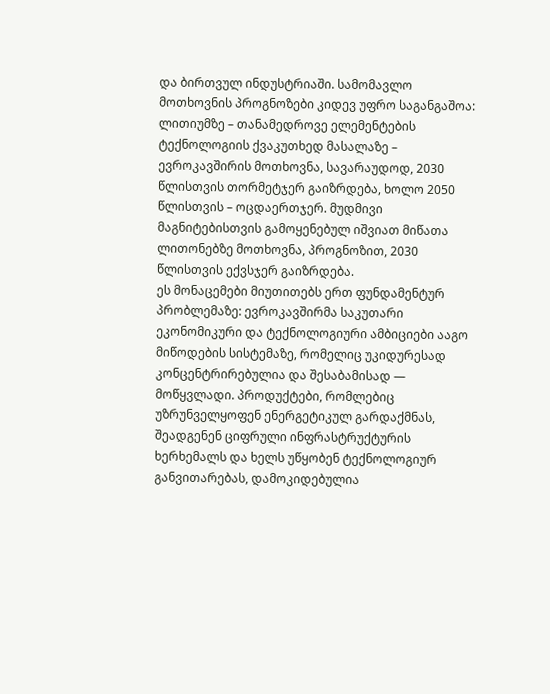და ბირთვულ ინდუსტრიაში. სამომავლო მოთხოვნის პროგნოზები კიდევ უფრო საგანგაშოა: ლითიუმზე – თანამედროვე ელემენტების ტექნოლოგიის ქვაკუთხედ მასალაზე – ევროკავშირის მოთხოვნა, სავარაუდოდ, 2030 წლისთვის თორმეტჯერ გაიზრდება, ხოლო 2050 წლისთვის – ოცდაერთჯერ. მუდმივი მაგნიტებისთვის გამოყენებულ იშვიათ მიწათა ლითონებზე მოთხოვნა, პროგნოზით, 2030 წლისთვის ექვსჯერ გაიზრდება.
ეს მონაცემები მიუთითებს ერთ ფუნდამენტურ პრობლემაზე: ევროკავშირმა საკუთარი ეკონომიკური და ტექნოლოგიური ამბიციები ააგო მიწოდების სისტემაზე, რომელიც უკიდურესად კონცენტრირებულია და შესაბამისად — მოწყვლადი. პროდუქტები, რომლებიც უზრუნველყოფენ ენერგეტიკულ გარდაქმნას, შეადგენენ ციფრული ინფრასტრუქტურის ხერხემალს და ხელს უწყობენ ტექნოლოგიურ განვითარებას, დამოკიდებულია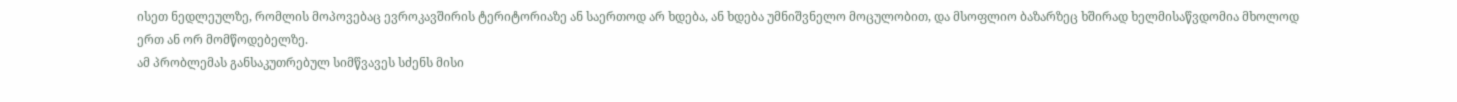ისეთ ნედლეულზე, რომლის მოპოვებაც ევროკავშირის ტერიტორიაზე ან საერთოდ არ ხდება, ან ხდება უმნიშვნელო მოცულობით, და მსოფლიო ბაზარზეც ხშირად ხელმისაწვდომია მხოლოდ ერთ ან ორ მომწოდებელზე.
ამ პრობლემას განსაკუთრებულ სიმწვავეს სძენს მისი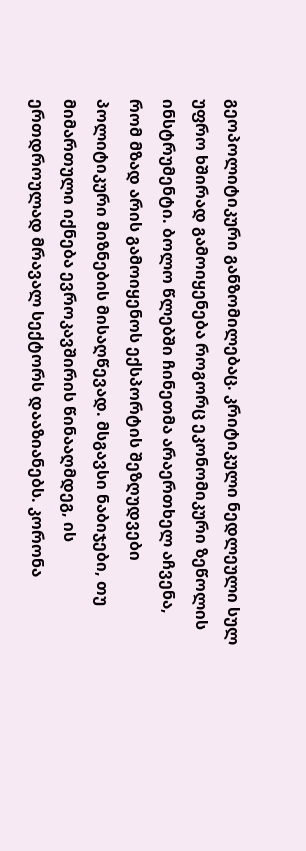გეოპოლიტიკური განზომილებაც. კრიტიკული ნედლეული სულ უფრო ხშირად გამოიყენება როგორც ეკონომიკური ზეწოლის ინსტრუმენტი. ბოლო წლებში ჩინეთმა არაერთხელ აჩვენა, რომ მზად არის გამოიყენოს ექსპორტის შეზღუდვები პოლიტიკური მიზნების მისაღწევად. მსგავსი ნაბიჯები, თუ მიმართული იქნება ევროკავშირის წინააღმდეგ, ის ერთდროულად მრავალ სექტორს დააზიანებს. კორონა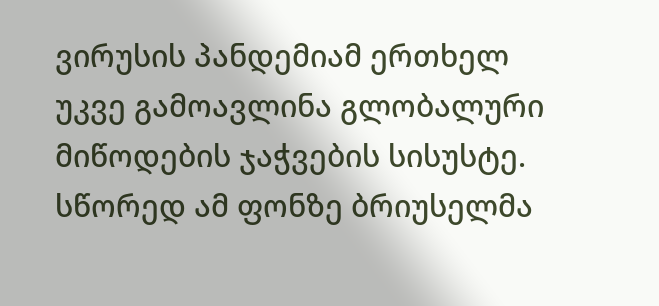ვირუსის პანდემიამ ერთხელ უკვე გამოავლინა გლობალური მიწოდების ჯაჭვების სისუსტე. სწორედ ამ ფონზე ბრიუსელმა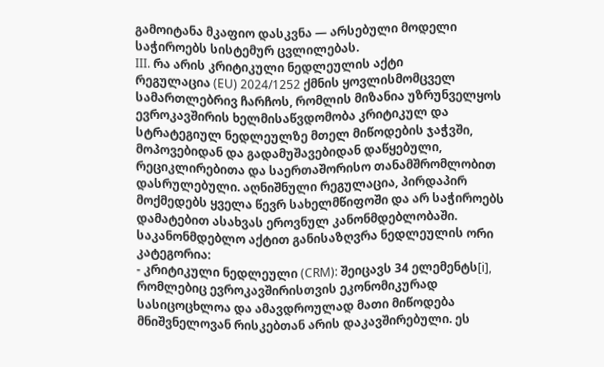გამოიტანა მკაფიო დასკვნა — არსებული მოდელი საჭიროებს სისტემურ ცვლილებას.
III. რა არის კრიტიკული ნედლეულის აქტი
რეგულაცია (EU) 2024/1252 ქმნის ყოვლისმომცველ სამართლებრივ ჩარჩოს, რომლის მიზანია უზრუნველყოს ევროკავშირის ხელმისაწვდომობა კრიტიკულ და სტრატეგიულ ნედლეულზე მთელ მიწოდების ჯაჭვში, მოპოვებიდან და გადამუშავებიდან დაწყებული, რეციკლირებითა და საერთაშორისო თანამშრომლობით დასრულებული. აღნიშნული რეგულაცია, პირდაპირ მოქმედებს ყველა წევრ სახელმწიფოში და არ საჭიროებს დამატებით ასახვას ეროვნულ კანონმდებლობაში.
საკანონმდებლო აქტით განისაზღვრა ნედლეულის ორი კატეგორია:
- კრიტიკული ნედლეული (CRM): შეიცავს 34 ელემენტს[i], რომლებიც ევროკავშირისთვის ეკონომიკურად სასიცოცხლოა და ამავდროულად მათი მიწოდება მნიშვნელოვან რისკებთან არის დაკავშირებული. ეს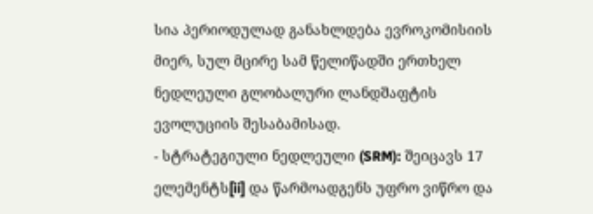სია პერიოდულად განახლდება ევროკომისიის მიერ, სულ მცირე სამ წელიწადში ერთხელ ნედლეული გლობალური ლანდშაფტის ევოლუციის შესაბამისად.
- სტრატეგიული ნედლეული (SRM): შეიცავს 17 ელემენტს[ii] და წარმოადგენს უფრო ვიწრო და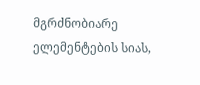მგრძნობიარე ელემენტების სიას,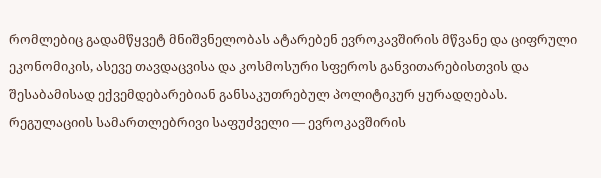რომლებიც გადამწყვეტ მნიშვნელობას ატარებენ ევროკავშირის მწვანე და ციფრული ეკონომიკის, ასევე თავდაცვისა და კოსმოსური სფეროს განვითარებისთვის და შესაბამისად ექვემდებარებიან განსაკუთრებულ პოლიტიკურ ყურადღებას.
რეგულაციის სამართლებრივი საფუძველი — ევროკავშირის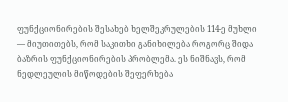ფუნქციონირების შესახებ ხელშეკრულების 114-ე მუხლი — მიუთითებს, რომ საკითხი განიხილება როგორც შიდა ბაზრის ფუნქციონირების პრობლემა. ეს ნიშნავს, რომ ნედლეულის მიწოდების შეფერხება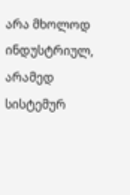არა მხოლოდ ინდუსტრიულ, არამედ სისტემურ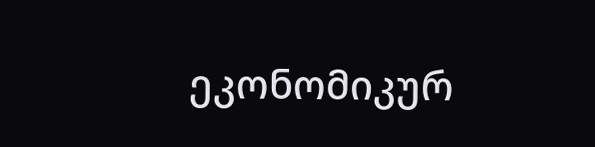ეკონომიკურ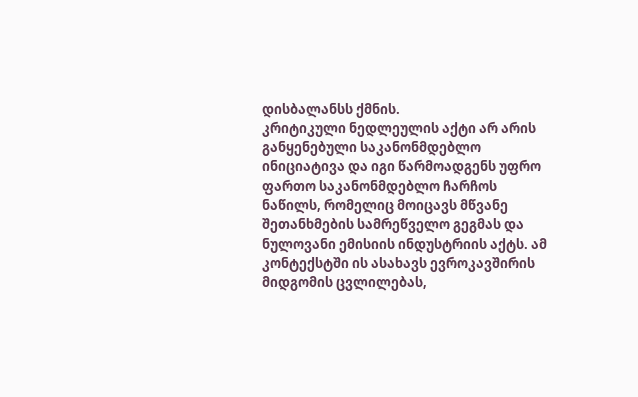დისბალანსს ქმნის.
კრიტიკული ნედლეულის აქტი არ არის განყენებული საკანონმდებლო ინიციატივა და იგი წარმოადგენს უფრო ფართო საკანონმდებლო ჩარჩოს ნაწილს, რომელიც მოიცავს მწვანე შეთანხმების სამრეწველო გეგმას და ნულოვანი ემისიის ინდუსტრიის აქტს. ამ კონტექსტში ის ასახავს ევროკავშირის მიდგომის ცვლილებას,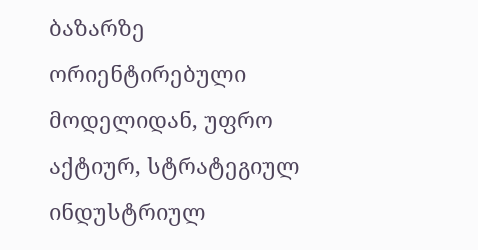ბაზარზე ორიენტირებული მოდელიდან, უფრო აქტიურ, სტრატეგიულ ინდუსტრიულ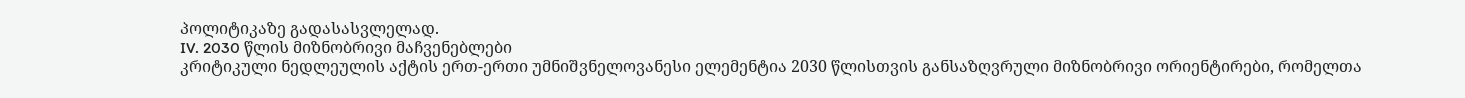პოლიტიკაზე გადასასვლელად.
IV. 2030 წლის მიზნობრივი მაჩვენებლები
კრიტიკული ნედლეულის აქტის ერთ-ერთი უმნიშვნელოვანესი ელემენტია 2030 წლისთვის განსაზღვრული მიზნობრივი ორიენტირები, რომელთა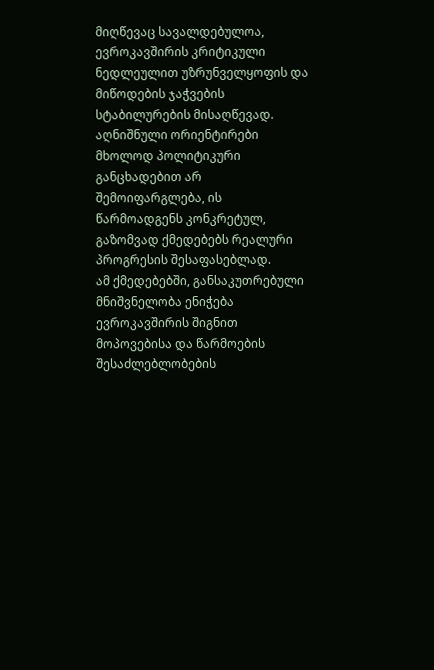მიღწევაც სავალდებულოა, ევროკავშირის კრიტიკული ნედლეულით უზრუნველყოფის და მიწოდების ჯაჭვების სტაბილურების მისაღწევად. აღნიშნული ორიენტირები მხოლოდ პოლიტიკური განცხადებით არ შემოიფარგლება, ის წარმოადგენს კონკრეტულ, გაზომვად ქმედებებს რეალური პროგრესის შესაფასებლად.
ამ ქმედებებში, განსაკუთრებული მნიშვნელობა ენიჭება ევროკავშირის შიგნით მოპოვებისა და წარმოების შესაძლებლობების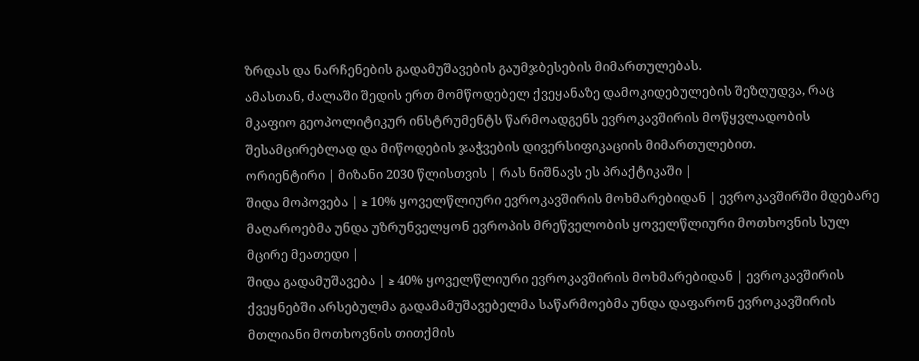ზრდას და ნარჩენების გადამუშავების გაუმჯბესების მიმართულებას.
ამასთან, ძალაში შედის ერთ მომწოდებელ ქვეყანაზე დამოკიდებულების შეზღუდვა, რაც მკაფიო გეოპოლიტიკურ ინსტრუმენტს წარმოადგენს ევროკავშირის მოწყვლადობის შესამცირებლად და მიწოდების ჯაჭვების დივერსიფიკაციის მიმართულებით.
ორიენტირი | მიზანი 2030 წლისთვის | რას ნიშნავს ეს პრაქტიკაში |
შიდა მოპოვება | ≥ 10% ყოველწლიური ევროკავშირის მოხმარებიდან | ევროკავშირში მდებარე მაღაროებმა უნდა უზრუნველყონ ევროპის მრეწველობის ყოველწლიური მოთხოვნის სულ მცირე მეათედი |
შიდა გადამუშავება | ≥ 40% ყოველწლიური ევროკავშირის მოხმარებიდან | ევროკავშირის ქვეყნებში არსებულმა გადამამუშავებელმა საწარმოებმა უნდა დაფარონ ევროკავშირის მთლიანი მოთხოვნის თითქმის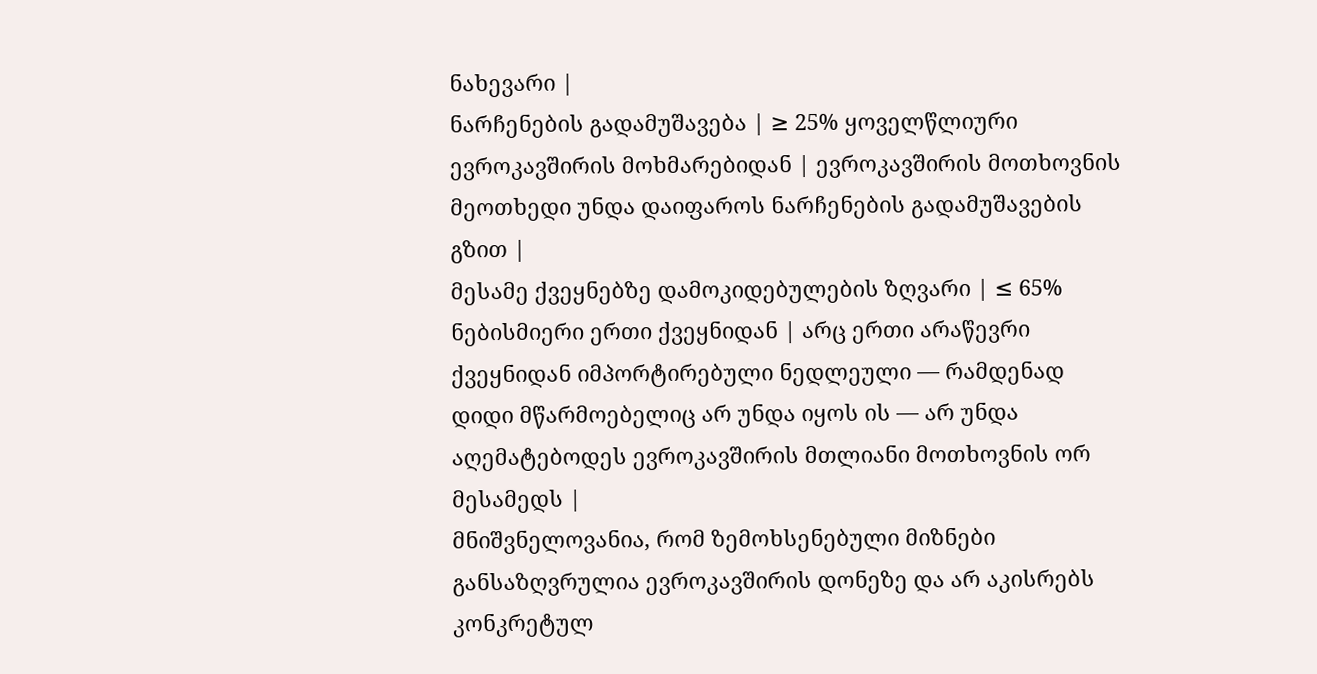ნახევარი |
ნარჩენების გადამუშავება | ≥ 25% ყოველწლიური ევროკავშირის მოხმარებიდან | ევროკავშირის მოთხოვნის მეოთხედი უნდა დაიფაროს ნარჩენების გადამუშავების გზით |
მესამე ქვეყნებზე დამოკიდებულების ზღვარი | ≤ 65% ნებისმიერი ერთი ქვეყნიდან | არც ერთი არაწევრი ქვეყნიდან იმპორტირებული ნედლეული — რამდენად დიდი მწარმოებელიც არ უნდა იყოს ის — არ უნდა აღემატებოდეს ევროკავშირის მთლიანი მოთხოვნის ორ მესამედს |
მნიშვნელოვანია, რომ ზემოხსენებული მიზნები განსაზღვრულია ევროკავშირის დონეზე და არ აკისრებს კონკრეტულ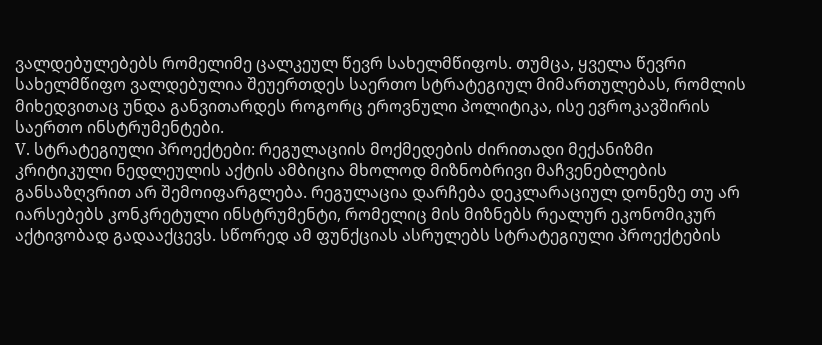ვალდებულებებს რომელიმე ცალკეულ წევრ სახელმწიფოს. თუმცა, ყველა წევრი სახელმწიფო ვალდებულია შეუერთდეს საერთო სტრატეგიულ მიმართულებას, რომლის მიხედვითაც უნდა განვითარდეს როგორც ეროვნული პოლიტიკა, ისე ევროკავშირის საერთო ინსტრუმენტები.
V. სტრატეგიული პროექტები: რეგულაციის მოქმედების ძირითადი მექანიზმი
კრიტიკული ნედლეულის აქტის ამბიცია მხოლოდ მიზნობრივი მაჩვენებლების განსაზღვრით არ შემოიფარგლება. რეგულაცია დარჩება დეკლარაციულ დონეზე თუ არ იარსებებს კონკრეტული ინსტრუმენტი, რომელიც მის მიზნებს რეალურ ეკონომიკურ აქტივობად გადააქცევს. სწორედ ამ ფუნქციას ასრულებს სტრატეგიული პროექტების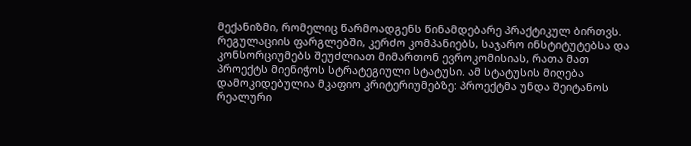მექანიზმი, რომელიც წარმოადგენს წინამდებარე პრაქტიკულ ბირთვს.
რეგულაციის ფარგლებში, კერძო კომპანიებს, საჯარო ინსტიტუტებსა და კონსორციუმებს შეუძლიათ მიმართონ ევროკომისიას, რათა მათ პროექტს მიენიჭოს სტრატეგიული სტატუსი. ამ სტატუსის მიღება დამოკიდებულია მკაფიო კრიტერიუმებზე: პროექტმა უნდა შეიტანოს რეალური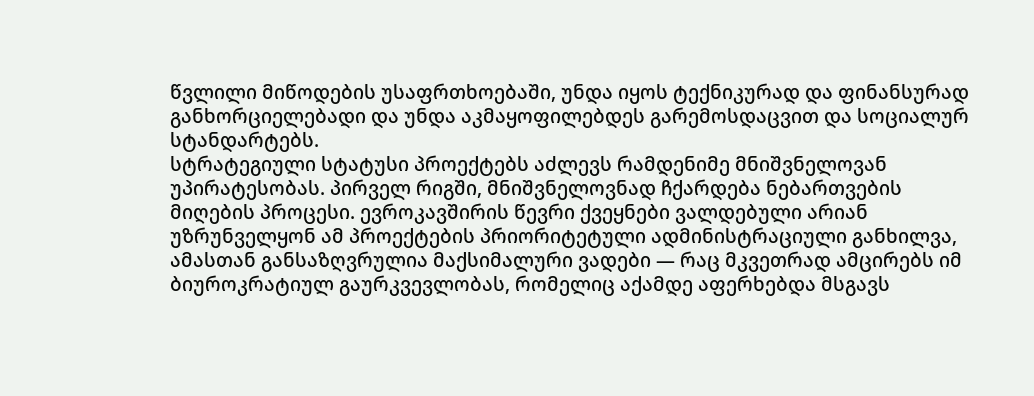წვლილი მიწოდების უსაფრთხოებაში, უნდა იყოს ტექნიკურად და ფინანსურად განხორციელებადი და უნდა აკმაყოფილებდეს გარემოსდაცვით და სოციალურ სტანდარტებს.
სტრატეგიული სტატუსი პროექტებს აძლევს რამდენიმე მნიშვნელოვან უპირატესობას. პირველ რიგში, მნიშვნელოვნად ჩქარდება ნებართვების მიღების პროცესი. ევროკავშირის წევრი ქვეყნები ვალდებული არიან უზრუნველყონ ამ პროექტების პრიორიტეტული ადმინისტრაციული განხილვა, ამასთან განსაზღვრულია მაქსიმალური ვადები — რაც მკვეთრად ამცირებს იმ ბიუროკრატიულ გაურკვევლობას, რომელიც აქამდე აფერხებდა მსგავს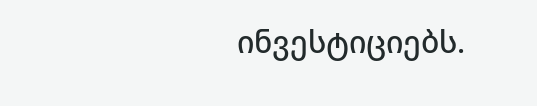ინვესტიციებს.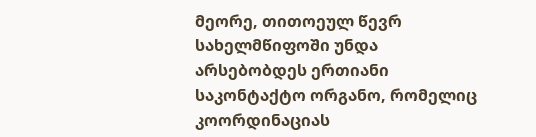მეორე, თითოეულ წევრ სახელმწიფოში უნდა არსებობდეს ერთიანი საკონტაქტო ორგანო, რომელიც კოორდინაციას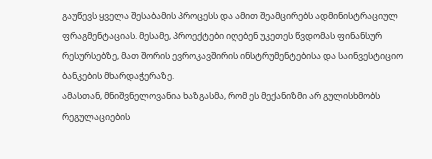გაუწევს ყველა შესაბამის პროცესს და ამით შეამცირებს ადმინისტრაციულ ფრაგმენტაციას. მესამე, პროექტები იღებენ უკეთეს წვდომას ფინანსურ რესურსებზე, მათ შორის ევროკავშირის ინსტრუმენტებისა და საინვესტიციო ბანკების მხარდაჭერაზე.
ამასთან, მნიშვნელოვანია ხაზგასმა, რომ ეს მექანიზმი არ გულისხმობს რეგულაციების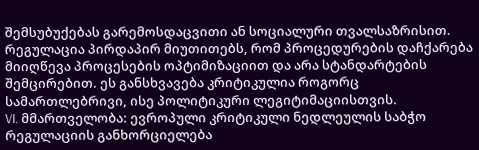შემსუბუქებას გარემოსდაცვითი ან სოციალური თვალსაზრისით. რეგულაცია პირდაპირ მიუთითებს, რომ პროცედურების დაჩქარება მიიღწევა პროცესების ოპტიმიზაციით და არა სტანდარტების შემცირებით. ეს განსხვავება კრიტიკულია როგორც სამართლებრივი, ისე პოლიტიკური ლეგიტიმაციისთვის.
VI. მმართველობა: ევროპული კრიტიკული ნედლეულის საბჭო
რეგულაციის განხორციელება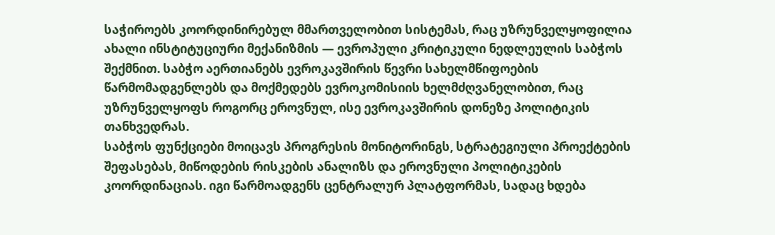საჭიროებს კოორდინირებულ მმართველობით სისტემას, რაც უზრუნველყოფილია ახალი ინსტიტუციური მექანიზმის — ევროპული კრიტიკული ნედლეულის საბჭოს შექმნით. საბჭო აერთიანებს ევროკავშირის წევრი სახელმწიფოების წარმომადგენლებს და მოქმედებს ევროკომისიის ხელმძღვანელობით, რაც უზრუნველყოფს როგორც ეროვნულ, ისე ევროკავშირის დონეზე პოლიტიკის თანხვედრას.
საბჭოს ფუნქციები მოიცავს პროგრესის მონიტორინგს, სტრატეგიული პროექტების შეფასებას, მიწოდების რისკების ანალიზს და ეროვნული პოლიტიკების კოორდინაციას. იგი წარმოადგენს ცენტრალურ პლატფორმას, სადაც ხდება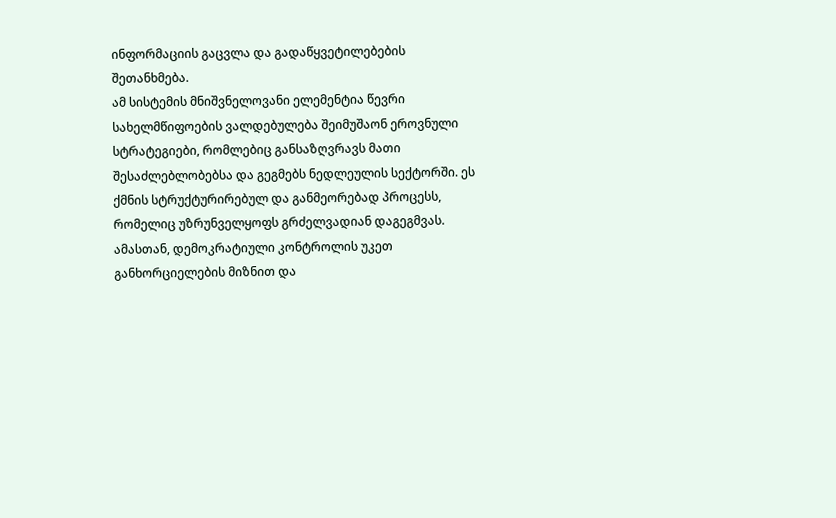ინფორმაციის გაცვლა და გადაწყვეტილებების შეთანხმება.
ამ სისტემის მნიშვნელოვანი ელემენტია წევრი სახელმწიფოების ვალდებულება შეიმუშაონ ეროვნული სტრატეგიები, რომლებიც განსაზღვრავს მათი შესაძლებლობებსა და გეგმებს ნედლეულის სექტორში. ეს ქმნის სტრუქტურირებულ და განმეორებად პროცესს, რომელიც უზრუნველყოფს გრძელვადიან დაგეგმვას.
ამასთან, დემოკრატიული კონტროლის უკეთ განხორციელების მიზნით და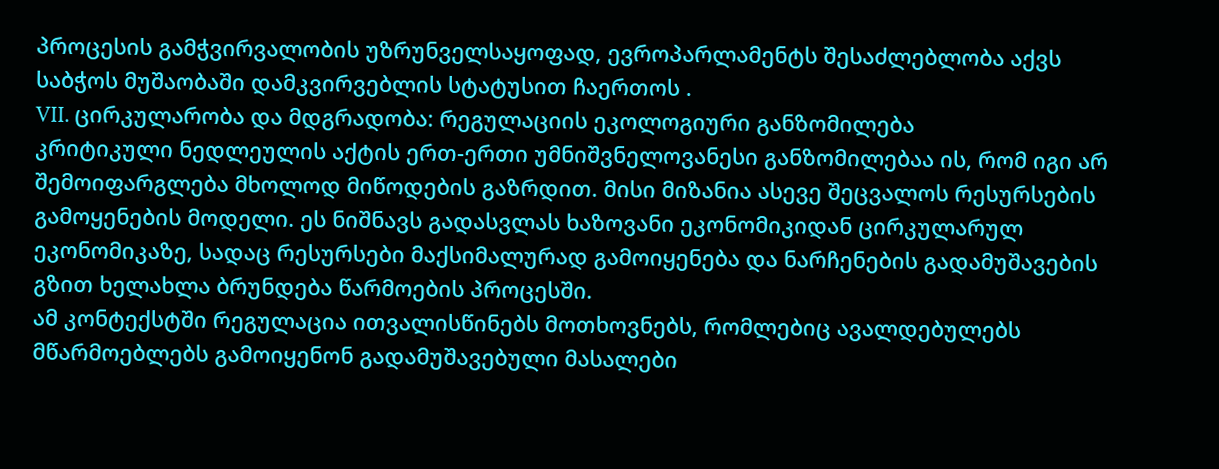პროცესის გამჭვირვალობის უზრუნველსაყოფად, ევროპარლამენტს შესაძლებლობა აქვს საბჭოს მუშაობაში დამკვირვებლის სტატუსით ჩაერთოს .
VII. ცირკულარობა და მდგრადობა: რეგულაციის ეკოლოგიური განზომილება
კრიტიკული ნედლეულის აქტის ერთ-ერთი უმნიშვნელოვანესი განზომილებაა ის, რომ იგი არ შემოიფარგლება მხოლოდ მიწოდების გაზრდით. მისი მიზანია ასევე შეცვალოს რესურსების გამოყენების მოდელი. ეს ნიშნავს გადასვლას ხაზოვანი ეკონომიკიდან ცირკულარულ ეკონომიკაზე, სადაც რესურსები მაქსიმალურად გამოიყენება და ნარჩენების გადამუშავების გზით ხელახლა ბრუნდება წარმოების პროცესში.
ამ კონტექსტში რეგულაცია ითვალისწინებს მოთხოვნებს, რომლებიც ავალდებულებს მწარმოებლებს გამოიყენონ გადამუშავებული მასალები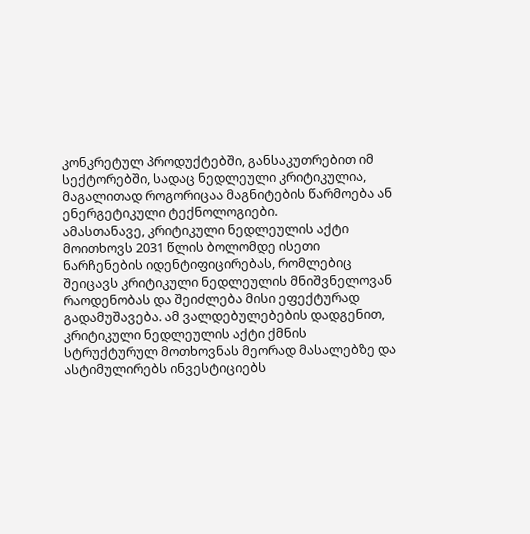კონკრეტულ პროდუქტებში, განსაკუთრებით იმ სექტორებში, სადაც ნედლეული კრიტიკულია, მაგალითად როგორიცაა მაგნიტების წარმოება ან ენერგეტიკული ტექნოლოგიები.
ამასთანავე, კრიტიკული ნედლეულის აქტი მოითხოვს 2031 წლის ბოლომდე ისეთი ნარჩენების იდენტიფიცირებას, რომლებიც შეიცავს კრიტიკული ნედლეულის მნიშვნელოვან რაოდენობას და შეიძლება მისი ეფექტურად გადამუშავება. ამ ვალდებულებების დადგენით, კრიტიკული ნედლეულის აქტი ქმნის სტრუქტურულ მოთხოვნას მეორად მასალებზე და ასტიმულირებს ინვესტიციებს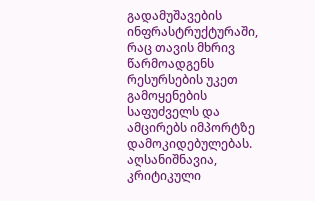გადამუშავების ინფრასტრუქტურაში, რაც თავის მხრივ წარმოადგენს რესურსების უკეთ გამოყენების საფუძველს და ამცირებს იმპორტზე დამოკიდებულებას.
აღსანიშნავია, კრიტიკული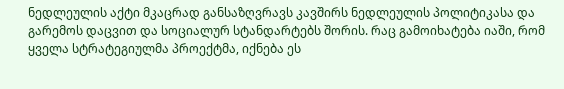ნედლეულის აქტი მკაცრად განსაზღვრავს კავშირს ნედლეულის პოლიტიკასა და გარემოს დაცვით და სოციალურ სტანდარტებს შორის. რაც გამოიხატება იაში, რომ ყველა სტრატეგიულმა პროექტმა, იქნება ეს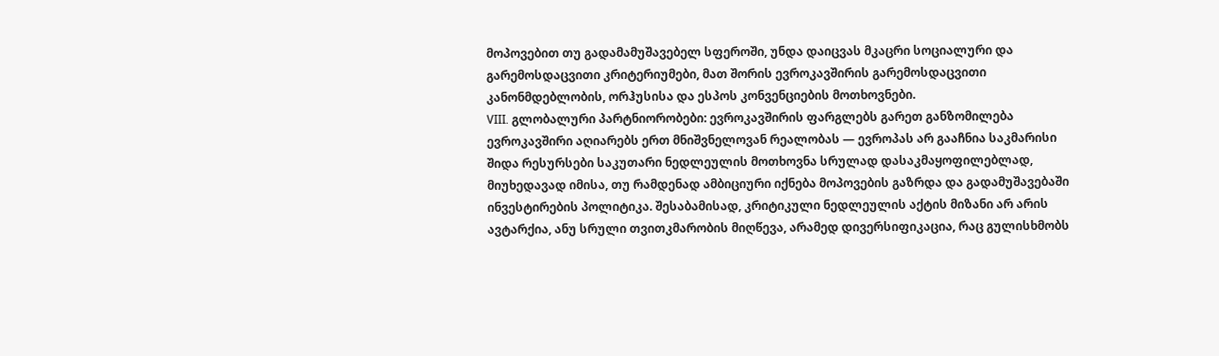მოპოვებით თუ გადამამუშავებელ სფეროში, უნდა დაიცვას მკაცრი სოციალური და გარემოსდაცვითი კრიტერიუმები, მათ შორის ევროკავშირის გარემოსდაცვითი კანონმდებლობის, ორჰუსისა და ესპოს კონვენციების მოთხოვნები.
VIII. გლობალური პარტნიორობები: ევროკავშირის ფარგლებს გარეთ განზომილება
ევროკავშირი აღიარებს ერთ მნიშვნელოვან რეალობას — ევროპას არ გააჩნია საკმარისი შიდა რესურსები საკუთარი ნედლეულის მოთხოვნა სრულად დასაკმაყოფილებლად, მიუხედავად იმისა, თუ რამდენად ამბიციური იქნება მოპოვების გაზრდა და გადამუშავებაში ინვესტირების პოლიტიკა. შესაბამისად, კრიტიკული ნედლეულის აქტის მიზანი არ არის ავტარქია, ანუ სრული თვითკმარობის მიღწევა, არამედ დივერსიფიკაცია, რაც გულისხმობს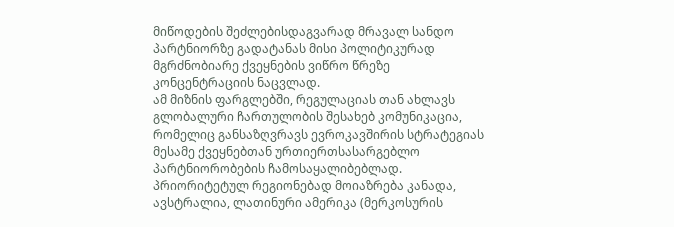მიწოდების შეძლებისდაგვარად მრავალ სანდო პარტნიორზე გადატანას მისი პოლიტიკურად მგრძნობიარე ქვეყნების ვიწრო წრეზე კონცენტრაციის ნაცვლად.
ამ მიზნის ფარგლებში, რეგულაციას თან ახლავს გლობალური ჩართულობის შესახებ კომუნიკაცია, რომელიც განსაზღვრავს ევროკავშირის სტრატეგიას მესამე ქვეყნებთან ურთიერთსასარგებლო პარტნიორობების ჩამოსაყალიბებლად. პრიორიტეტულ რეგიონებად მოიაზრება კანადა, ავსტრალია, ლათინური ამერიკა (მერკოსურის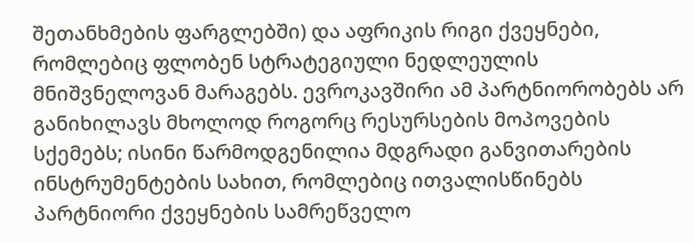შეთანხმების ფარგლებში) და აფრიკის რიგი ქვეყნები, რომლებიც ფლობენ სტრატეგიული ნედლეულის მნიშვნელოვან მარაგებს. ევროკავშირი ამ პარტნიორობებს არ განიხილავს მხოლოდ როგორც რესურსების მოპოვების სქემებს; ისინი წარმოდგენილია მდგრადი განვითარების ინსტრუმენტების სახით, რომლებიც ითვალისწინებს პარტნიორი ქვეყნების სამრეწველო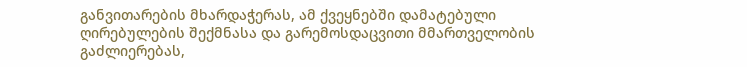განვითარების მხარდაჭერას, ამ ქვეყნებში დამატებული ღირებულების შექმნასა და გარემოსდაცვითი მმართველობის გაძლიერებას,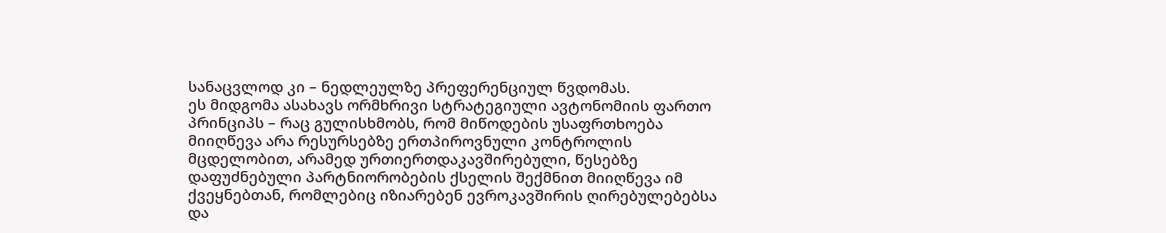სანაცვლოდ კი – ნედლეულზე პრეფერენციულ წვდომას.
ეს მიდგომა ასახავს ორმხრივი სტრატეგიული ავტონომიის ფართო პრინციპს – რაც გულისხმობს, რომ მიწოდების უსაფრთხოება მიიღწევა არა რესურსებზე ერთპიროვნული კონტროლის მცდელობით, არამედ ურთიერთდაკავშირებული, წესებზე დაფუძნებული პარტნიორობების ქსელის შექმნით მიიღწევა იმ ქვეყნებთან, რომლებიც იზიარებენ ევროკავშირის ღირებულებებსა და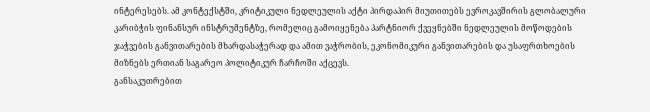ინტერესებს. ამ კონტექსტში, კრიტიკული ნედლეულის აქტი პირდაპირ მიუთითებს ევროკავშირის გლობალური კარიბჭის ფინანსურ ინსტრუმენტზე, რომელიც გამოიყენება პარტნიორ ქვეყნებში ნედლეულის მოწოდების ჯაჭვების განვითარების მხარდასაჭერად და ამით ვაჭრობის, ეკონომიკური განვითარების და უსაფრთხოების მიზნებს ერთიან საგარეო პოლიტიკურ ჩარჩოში აქცევს.
განსაკუთრებით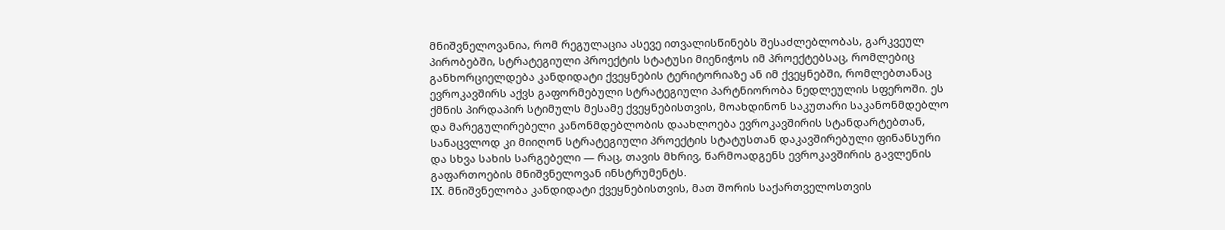მნიშვნელოვანია, რომ რეგულაცია ასევე ითვალისწინებს შესაძლებლობას, გარკვეულ პირობებში, სტრატეგიული პროექტის სტატუსი მიენიჭოს იმ პროექტებსაც, რომლებიც განხორციელდება კანდიდატი ქვეყნების ტერიტორიაზე ან იმ ქვეყნებში, რომლებთანაც ევროკავშირს აქვს გაფორმებული სტრატეგიული პარტნიორობა ნედლეულის სფეროში. ეს ქმნის პირდაპირ სტიმულს მესამე ქვეყნებისთვის, მოახდინონ საკუთარი საკანონმდებლო და მარეგულირებელი კანონმდებლობის დაახლოება ევროკავშირის სტანდარტებთან, სანაცვლოდ კი მიიღონ სტრატეგიული პროექტის სტატუსთან დაკავშირებული ფინანსური და სხვა სახის სარგებელი — რაც, თავის მხრივ, წარმოადგენს ევროკავშირის გავლენის გაფართოების მნიშვნელოვან ინსტრუმენტს.
IX. მნიშვნელობა კანდიდატი ქვეყნებისთვის, მათ შორის საქართველოსთვის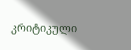კრიტიკული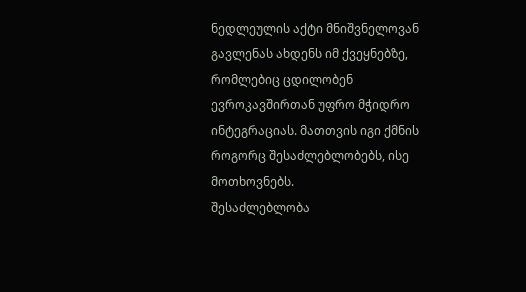ნედლეულის აქტი მნიშვნელოვან გავლენას ახდენს იმ ქვეყნებზე, რომლებიც ცდილობენ ევროკავშირთან უფრო მჭიდრო ინტეგრაციას. მათთვის იგი ქმნის როგორც შესაძლებლობებს, ისე მოთხოვნებს.
შესაძლებლობა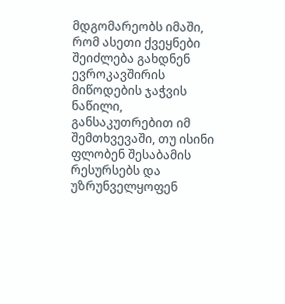მდგომარეობს იმაში, რომ ასეთი ქვეყნები შეიძლება გახდნენ ევროკავშირის მიწოდების ჯაჭვის ნაწილი, განსაკუთრებით იმ შემთხვევაში, თუ ისინი ფლობენ შესაბამის რესურსებს და უზრუნველყოფენ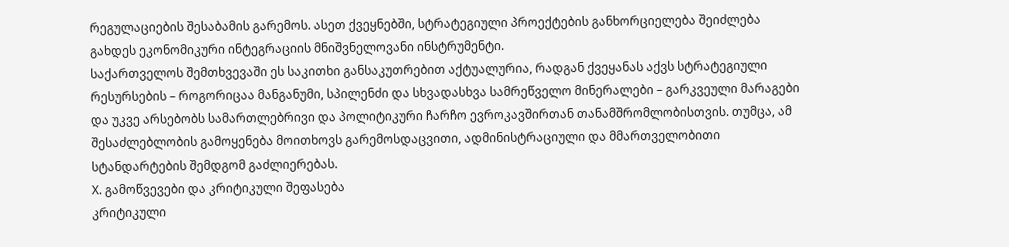რეგულაციების შესაბამის გარემოს. ასეთ ქვეყნებში, სტრატეგიული პროექტების განხორციელება შეიძლება გახდეს ეკონომიკური ინტეგრაციის მნიშვნელოვანი ინსტრუმენტი.
საქართველოს შემთხვევაში ეს საკითხი განსაკუთრებით აქტუალურია, რადგან ქვეყანას აქვს სტრატეგიული რესურსების – როგორიცაა მანგანუმი, სპილენძი და სხვადასხვა სამრეწველო მინერალები – გარკვეული მარაგები და უკვე არსებობს სამართლებრივი და პოლიტიკური ჩარჩო ევროკავშირთან თანამშრომლობისთვის. თუმცა, ამ შესაძლებლობის გამოყენება მოითხოვს გარემოსდაცვითი, ადმინისტრაციული და მმართველობითი სტანდარტების შემდგომ გაძლიერებას.
X. გამოწვევები და კრიტიკული შეფასება
კრიტიკული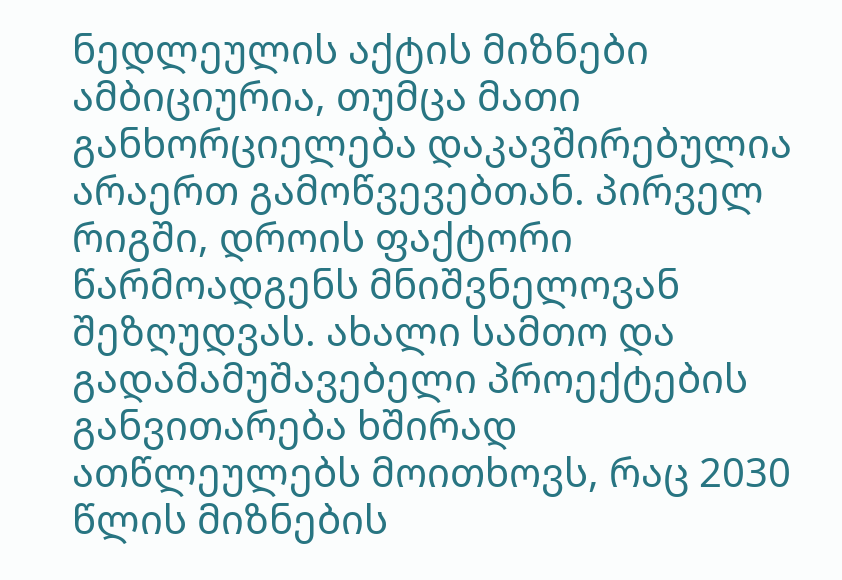ნედლეულის აქტის მიზნები ამბიციურია, თუმცა მათი განხორციელება დაკავშირებულია არაერთ გამოწვევებთან. პირველ რიგში, დროის ფაქტორი წარმოადგენს მნიშვნელოვან შეზღუდვას. ახალი სამთო და გადამამუშავებელი პროექტების განვითარება ხშირად ათწლეულებს მოითხოვს, რაც 2030 წლის მიზნების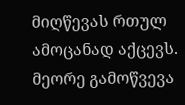მიღწევას რთულ ამოცანად აქცევს.
მეორე გამოწვევა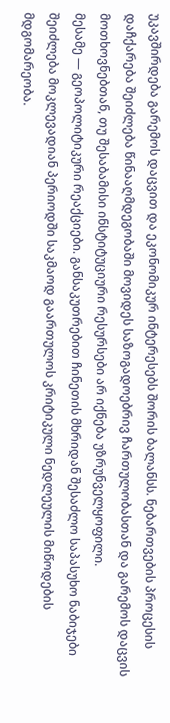უკავშირდება გარემოს დაცვით და ეკონომიკურ ინტერესებს შორის ბალანსს. ნებართვების პროცესის დაჩქარება შეიძლება წინააღმდეგობაში მოვიდეს საზოგადოებრივ ჩართულობასთან და გარემოს დაცვის მოთხოვნებთან, თუ შესაბამისი ინსტიტუციური რესურსები არ იქნება უზრუნველყოფილი.
მესამე — გეოპოლიტიკური რეაქციები. განსაკუთრებით ჩინეთის მხრიდან შესაძლო საპასუხო ნაბიჯები შეიძლება მოკლევადიან პერიოდში საკმაოდ გაართულოს კრიტიკული ნედლეულის მიწოდების მდგომარეობა.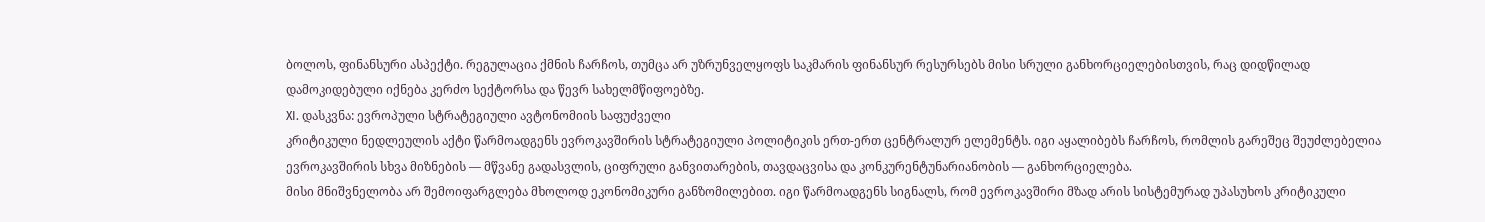ბოლოს, ფინანსური ასპექტი. რეგულაცია ქმნის ჩარჩოს, თუმცა არ უზრუნველყოფს საკმარის ფინანსურ რესურსებს მისი სრული განხორციელებისთვის, რაც დიდწილად დამოკიდებული იქნება კერძო სექტორსა და წევრ სახელმწიფოებზე.
XI. დასკვნა: ევროპული სტრატეგიული ავტონომიის საფუძველი
კრიტიკული ნედლეულის აქტი წარმოადგენს ევროკავშირის სტრატეგიული პოლიტიკის ერთ-ერთ ცენტრალურ ელემენტს. იგი აყალიბებს ჩარჩოს, რომლის გარეშეც შეუძლებელია ევროკავშირის სხვა მიზნების — მწვანე გადასვლის, ციფრული განვითარების, თავდაცვისა და კონკურენტუნარიანობის — განხორციელება.
მისი მნიშვნელობა არ შემოიფარგლება მხოლოდ ეკონომიკური განზომილებით. იგი წარმოადგენს სიგნალს, რომ ევროკავშირი მზად არის სისტემურად უპასუხოს კრიტიკული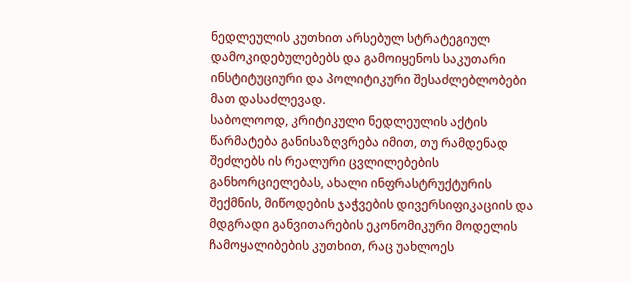ნედლეულის კუთხით არსებულ სტრატეგიულ დამოკიდებულებებს და გამოიყენოს საკუთარი ინსტიტუციური და პოლიტიკური შესაძლებლობები მათ დასაძლევად.
საბოლოოდ, კრიტიკული ნედლეულის აქტის წარმატება განისაზღვრება იმით, თუ რამდენად შეძლებს ის რეალური ცვლილებების განხორციელებას, ახალი ინფრასტრუქტურის შექმნის, მიწოდების ჯაჭვების დივერსიფიკაციის და მდგრადი განვითარების ეკონომიკური მოდელის ჩამოყალიბების კუთხით, რაც უახლოეს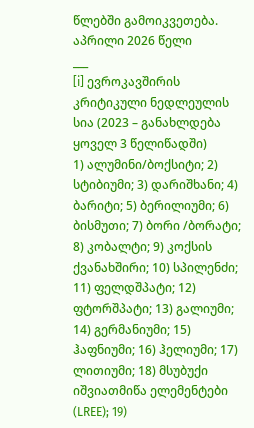წლებში გამოიკვეთება.
აპრილი 2026 წელი
___
[i] ევროკავშირის კრიტიკული ნედლეულის სია (2023 – განახლდება ყოველ 3 წელიწადში)
1) ალუმინი/ბოქსიტი; 2) სტიბიუმი; 3) დარიშხანი; 4) ბარიტი; 5) ბერილიუმი; 6) ბისმუთი; 7) ბორი /ბორატი; 8) კობალტი; 9) კოქსის ქვანახშირი; 10) სპილენძი; 11) ფელდშპატი; 12) ფტორშპატი; 13) გალიუმი; 14) გერმანიუმი; 15) ჰაფნიუმი; 16) ჰელიუმი; 17) ლითიუმი; 18) მსუბუქი იშვიათმიწა ელემენტები (LREE); 19)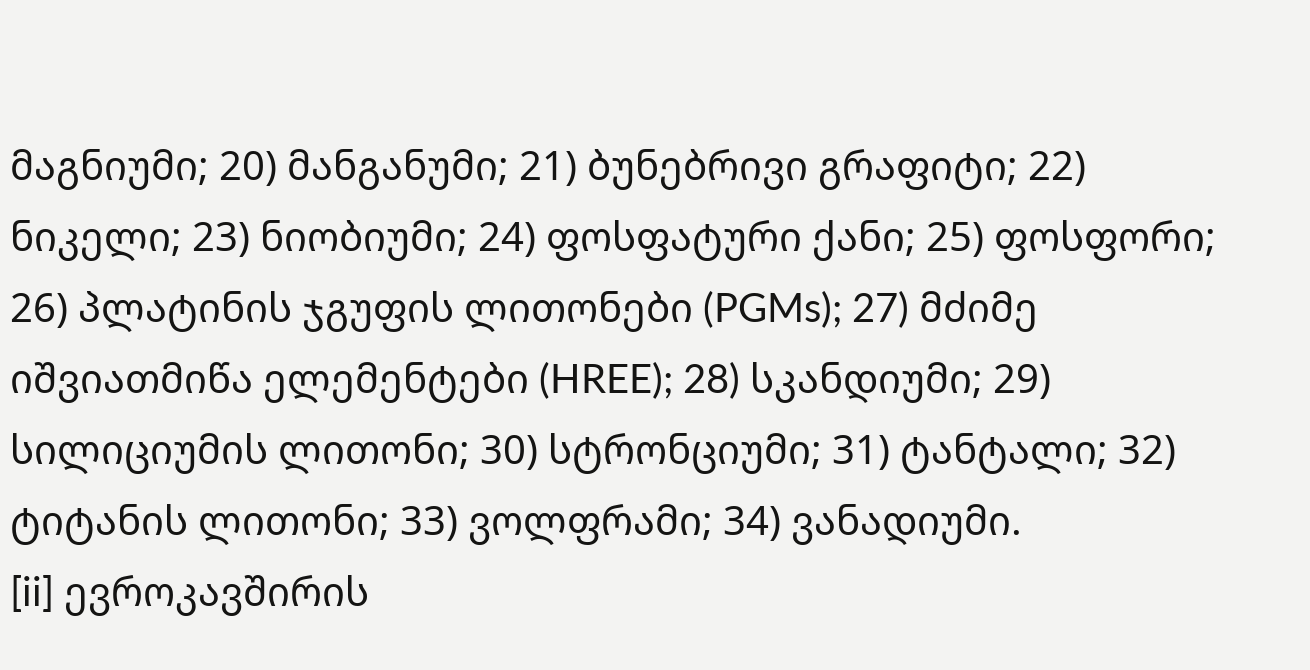მაგნიუმი; 20) მანგანუმი; 21) ბუნებრივი გრაფიტი; 22) ნიკელი; 23) ნიობიუმი; 24) ფოსფატური ქანი; 25) ფოსფორი; 26) პლატინის ჯგუფის ლითონები (PGMs); 27) მძიმე იშვიათმიწა ელემენტები (HREE); 28) სკანდიუმი; 29) სილიციუმის ლითონი; 30) სტრონციუმი; 31) ტანტალი; 32) ტიტანის ლითონი; 33) ვოლფრამი; 34) ვანადიუმი.
[ii] ევროკავშირის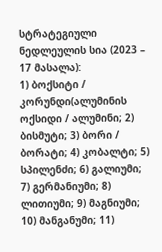სტრატეგიული ნედლეულის სია (2023 – 17 მასალა):
1) ბოქსიტი / კორუნდი(ალუმინის ოქსიდი / ალუმინი; 2) ბისმუტი; 3) ბორი / ბორატი; 4) კობალტი; 5) სპილენძი; 6) გალიუმი; 7) გერმანიუმი; 8) ლითიუმი; 9) მაგნიუმი; 10) მანგანუმი; 11)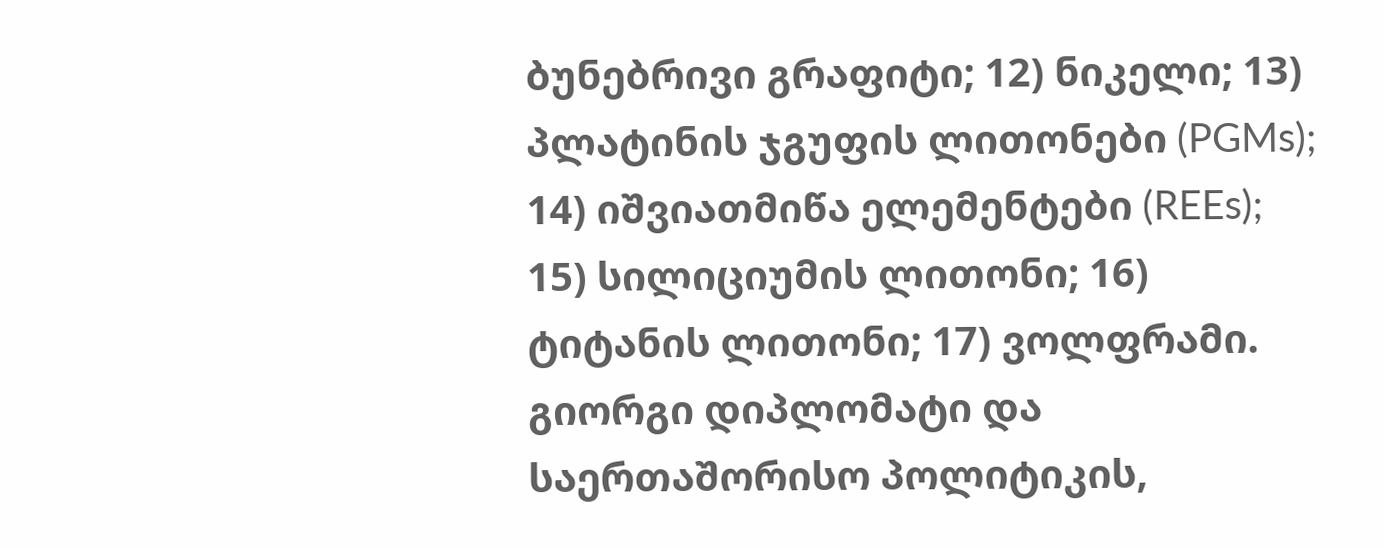ბუნებრივი გრაფიტი; 12) ნიკელი; 13) პლატინის ჯგუფის ლითონები (PGMs); 14) იშვიათმიწა ელემენტები (REEs); 15) სილიციუმის ლითონი; 16) ტიტანის ლითონი; 17) ვოლფრამი.
გიორგი დიპლომატი და საერთაშორისო პოლიტიკის,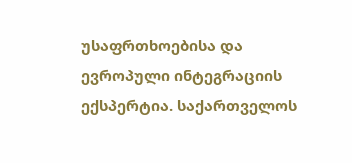უსაფრთხოებისა და ევროპული ინტეგრაციის ექსპერტია. საქართველოს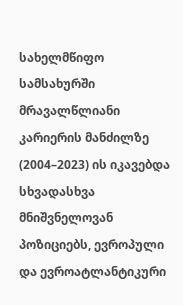სახელმწიფო სამსახურში მრავალწლიანი კარიერის მანძილზე (2004–2023) ის იკავებდა სხვადასხვა მნიშვნელოვან პოზიციებს, ევროპული და ევროატლანტიკური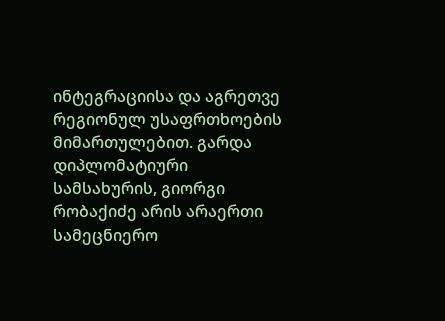ინტეგრაციისა და აგრეთვე რეგიონულ უსაფრთხოების მიმართულებით. გარდა დიპლომატიური სამსახურის, გიორგი რობაქიძე არის არაერთი სამეცნიერო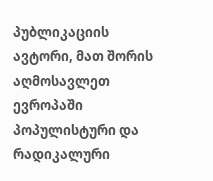პუბლიკაციის ავტორი, მათ შორის აღმოსავლეთ ევროპაში პოპულისტური და რადიკალური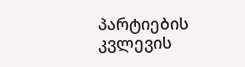პარტიების კვლევის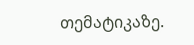თემატიკაზე.